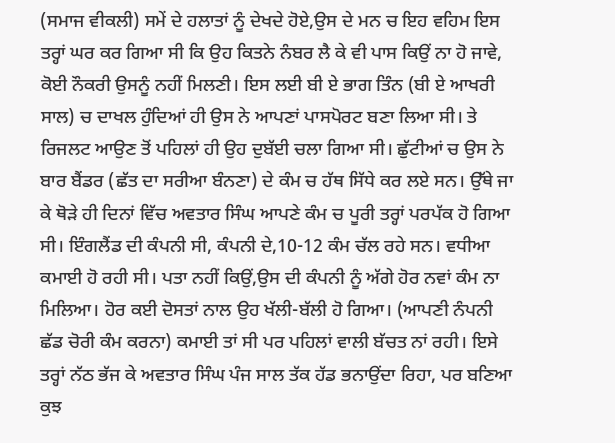(ਸਮਾਜ ਵੀਕਲੀ) ਸਮੇਂ ਦੇ ਹਲਾਤਾਂ ਨੂੰ ਦੇਖਦੇ ਹੋਏ,ਉਸ ਦੇ ਮਨ ਚ ਇਹ ਵਹਿਮ ਇਸ ਤਰ੍ਹਾਂ ਘਰ ਕਰ ਗਿਆ ਸੀ ਕਿ ਉਹ ਕਿਤਨੇ ਨੰਬਰ ਲੈ ਕੇ ਵੀ ਪਾਸ ਕਿਉਂ ਨਾ ਹੋ ਜਾਵੇ, ਕੋਈ ਨੌਕਰੀ ਉਸਨੂੰ ਨਹੀਂ ਮਿਲਣੀ। ਇਸ ਲਈ ਬੀ ਏ ਭਾਗ ਤਿੰਨ (ਬੀ ਏ ਆਖਰੀ ਸਾਲ) ਚ ਦਾਖਲ ਹੁੰਦਿਆਂ ਹੀ ਉਸ ਨੇ ਆਪਣਾਂ ਪਾਸਪੋਰਟ ਬਣਾ ਲਿਆ ਸੀ। ਤੇ ਰਿਜਲਟ ਆਉਣ ਤੋਂ ਪਹਿਲਾਂ ਹੀ ਉਹ ਦੁਬੱਈ ਚਲਾ ਗਿਆ ਸੀ। ਛੁੱਟੀਆਂ ਚ ਉਸ ਨੇ ਬਾਰ ਬੈਂਡਰ (ਛੱਤ ਦਾ ਸਰੀਆ ਬੰਨਣਾ) ਦੇ ਕੰਮ ਚ ਹੱਥ ਸਿੱਧੇ ਕਰ ਲਏ ਸਨ। ਉੱਥੇ ਜਾ ਕੇ ਥੋੜੇ ਹੀ ਦਿਨਾਂ ਵਿੱਚ ਅਵਤਾਰ ਸਿੰਘ ਆਪਣੇ ਕੰਮ ਚ ਪੂਰੀ ਤਰ੍ਹਾਂ ਪਰਪੱਕ ਹੋ ਗਿਆ ਸੀ। ਇੰਗਲੈਂਡ ਦੀ ਕੰਪਨੀ ਸੀ, ਕੰਪਨੀ ਦੇ,10-12 ਕੰਮ ਚੱਲ ਰਹੇ ਸਨ। ਵਧੀਆ ਕਮਾਈ ਹੋ ਰਹੀ ਸੀ। ਪਤਾ ਨਹੀਂ ਕਿਉਂ,ਉਸ ਦੀ ਕੰਪਨੀ ਨੂੰ ਅੱਗੇ ਹੋਰ ਨਵਾਂ ਕੰਮ ਨਾ ਮਿਲਿਆ। ਹੋਰ ਕਈ ਦੋਸਤਾਂ ਨਾਲ ਉਹ ਖੱਲੀ-ਬੱਲੀ ਹੋ ਗਿਆ। (ਆਪਣੀ ਨੰਪਨੀ ਛੱਡ ਚੋਰੀ ਕੰਮ ਕਰਨਾ) ਕਮਾਈ ਤਾਂ ਸੀ ਪਰ ਪਹਿਲਾਂ ਵਾਲੀ ਬੱਚਤ ਨਾਂ ਰਹੀ। ਇਸੇ ਤਰ੍ਹਾਂ ਨੱਠ ਭੱਜ ਕੇ ਅਵਤਾਰ ਸਿੰਘ ਪੰਜ ਸਾਲ ਤੱਕ ਹੱਡ ਭਨਾਉਂਦਾ ਰਿਹਾ, ਪਰ ਬਣਿਆ ਕੁਝ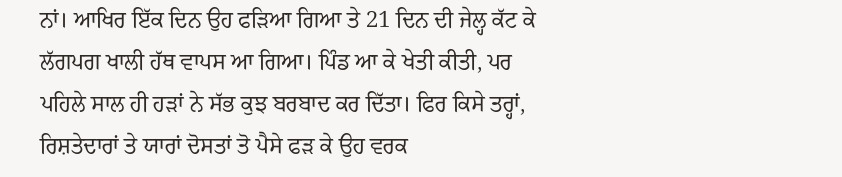ਨਾਂ। ਆਖਿਰ ਇੱਕ ਦਿਨ ਉਹ ਫੜਿਆ ਗਿਆ ਤੇ 21 ਦਿਨ ਦੀ ਜੇਲ੍ਹ ਕੱਟ ਕੇ ਲੱਗਪਗ ਖਾਲੀ ਹੱਥ ਵਾਪਸ ਆ ਗਿਆ। ਪਿੰਡ ਆ ਕੇ ਖੇਤੀ ਕੀਤੀ, ਪਰ ਪਹਿਲੇ ਸਾਲ ਹੀ ਹੜਾਂ ਨੇ ਸੱਭ ਕੁਝ ਬਰਬਾਦ ਕਰ ਦਿੱਤਾ। ਫਿਰ ਕਿਸੇ ਤਰ੍ਹਾਂ, ਰਿਸ਼ਤੇਦਾਰਾਂ ਤੇ ਯਾਰਾਂ ਦੋਸਤਾਂ ਤੋ ਪੈਸੇ ਫੜ ਕੇ ਉਹ ਵਰਕ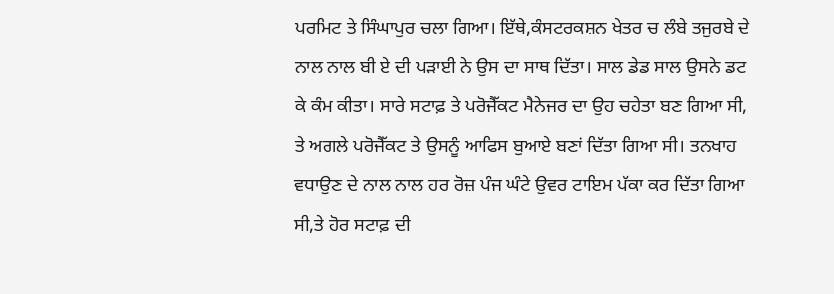ਪਰਮਿਟ ਤੇ ਸਿੰਘਾਪੁਰ ਚਲਾ ਗਿਆ। ਇੱਥੇ,ਕੰਸਟਰਕਸ਼ਨ ਖੇਤਰ ਚ ਲੰਬੇ ਤਜੁਰਬੇ ਦੇ ਨਾਲ ਨਾਲ ਬੀ ਏ ਦੀ ਪੜਾਈ ਨੇ ਉਸ ਦਾ ਸਾਥ ਦਿੱਤਾ। ਸਾਲ ਡੇਡ ਸਾਲ ਉਸਨੇ ਡਟ ਕੇ ਕੰਮ ਕੀਤਾ। ਸਾਰੇ ਸਟਾਫ਼ ਤੇ ਪਰੋਜੈੱਕਟ ਮੈਨੇਜਰ ਦਾ ਉਹ ਚਹੇਤਾ ਬਣ ਗਿਆ ਸੀ, ਤੇ ਅਗਲੇ ਪਰੋਜੈੱਕਟ ਤੇ ਉਸਨੂੰ ਆਫਿਸ ਬੁਆਏ ਬਣਾਂ ਦਿੱਤਾ ਗਿਆ ਸੀ। ਤਨਖਾਹ ਵਧਾਉਣ ਦੇ ਨਾਲ ਨਾਲ ਹਰ ਰੋਜ਼ ਪੰਜ ਘੰਟੇ ਉਵਰ ਟਾਇਮ ਪੱਕਾ ਕਰ ਦਿੱਤਾ ਗਿਆ ਸੀ,ਤੇ ਹੋਰ ਸਟਾਫ਼ ਦੀ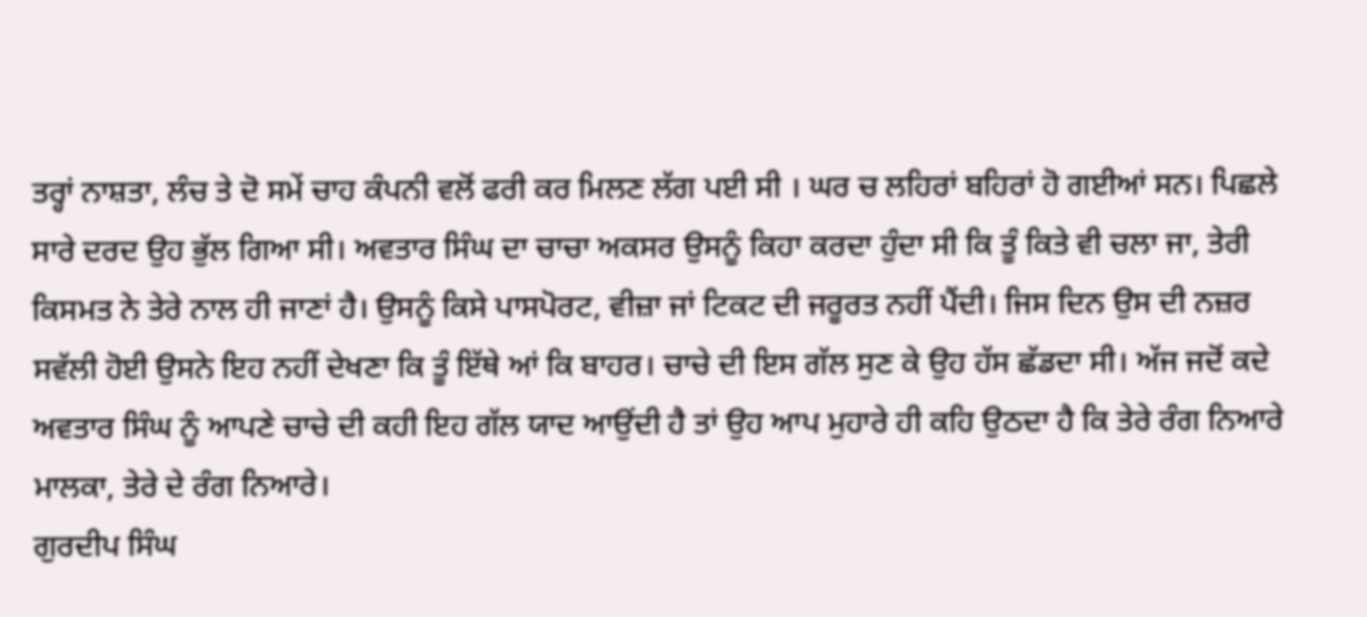ਤਰ੍ਹਾਂ ਨਾਸ਼ਤਾ, ਲੰਚ ਤੇ ਦੋ ਸਮੇਂ ਚਾਹ ਕੰਪਨੀ ਵਲੋਂ ਫਰੀ ਕਰ ਮਿਲਣ ਲੱਗ ਪਈ ਸੀ । ਘਰ ਚ ਲਹਿਰਾਂ ਬਹਿਰਾਂ ਹੋ ਗਈਆਂ ਸਨ। ਪਿਛਲੇ ਸਾਰੇ ਦਰਦ ਉਹ ਭੁੱਲ ਗਿਆ ਸੀ। ਅਵਤਾਰ ਸਿੰਘ ਦਾ ਚਾਚਾ ਅਕਸਰ ਉਸਨੂੰ ਕਿਹਾ ਕਰਦਾ ਹੁੰਦਾ ਸੀ ਕਿ ਤੂੰ ਕਿਤੇ ਵੀ ਚਲਾ ਜਾ, ਤੇਰੀ ਕਿਸਮਤ ਨੇ ਤੇਰੇ ਨਾਲ ਹੀ ਜਾਣਾਂ ਹੈ। ਉਸਨੂੰ ਕਿਸੇ ਪਾਸਪੋਰਟ, ਵੀਜ਼ਾ ਜਾਂ ਟਿਕਟ ਦੀ ਜਰੂਰਤ ਨਹੀਂ ਪੈਂਦੀ। ਜਿਸ ਦਿਨ ਉਸ ਦੀ ਨਜ਼ਰ ਸਵੱਲੀ ਹੋਈ ਉਸਨੇ ਇਹ ਨਹੀਂ ਦੇਖਣਾ ਕਿ ਤੂੰ ਇੱਥੇ ਆਂ ਕਿ ਬਾਹਰ। ਚਾਚੇ ਦੀ ਇਸ ਗੱਲ ਸੁਣ ਕੇ ਉਹ ਹੱਸ ਛੱਡਦਾ ਸੀ। ਅੱਜ ਜਦੋਂ ਕਦੇ ਅਵਤਾਰ ਸਿੰਘ ਨੂੰ ਆਪਣੇ ਚਾਚੇ ਦੀ ਕਹੀ ਇਹ ਗੱਲ ਯਾਦ ਆਉਂਦੀ ਹੈ ਤਾਂ ਉਹ ਆਪ ਮੁਹਾਰੇ ਹੀ ਕਹਿ ਉਠਦਾ ਹੈ ਕਿ ਤੇਰੇ ਰੰਗ ਨਿਆਰੇ ਮਾਲਕਾ, ਤੇਰੇ ਦੇ ਰੰਗ ਨਿਆਰੇ।
ਗੁਰਦੀਪ ਸਿੰਘ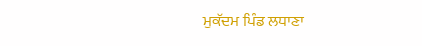ਮੁਕੱਦਮ ਪਿੰਡ ਲਧਾਣਾ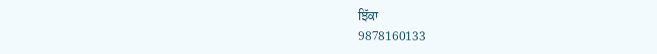ਝਿੱਕਾ
9878160133